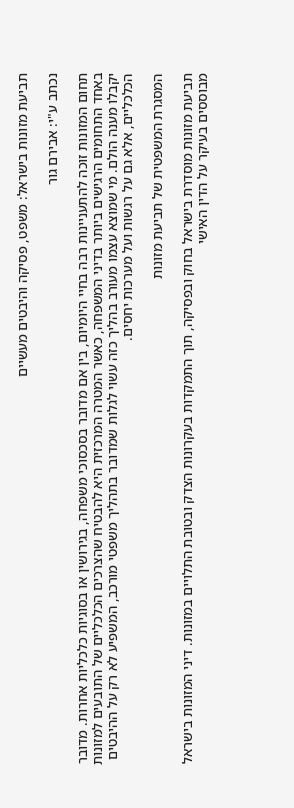תביעת מזונות בישראל: משפט, פסיקה והיבטים מעשיים

נכתב ע"י: אבירם גור

תחום המזונות זוכה להתעניינות רבה בחיי היומיום, בין אם מדובר בסכסוכי משפחה, בגירושין או בסוגיות כלכליות אחרות. מדובר באחד התחומים הרגישים ביותר בדיני המשפחה, כאשר המטרה המרכזית היא להבטיח שהצרכים הכלכליים של התובעים למזונות יקבלו מענה הולם. מי שמוצא עצמו מעורב בהליך כזה עשוי לגלות שמדובר בתהליך משפטי מורכב, המשפיע לא רק על ההיבטים הכלכליים, אלא גם על רגשות ועל מערכות יחסים.

המסגרת המשפטית של תביעת מזונות

תביעת מזונות מוסדרת בישראל בחוק ובפסיקה, תוך התמקדות בעקרונות הצדק ובטובת התלויים במזונות. דיני המזונות בישראל מבוססים בעיקר על הדין האישי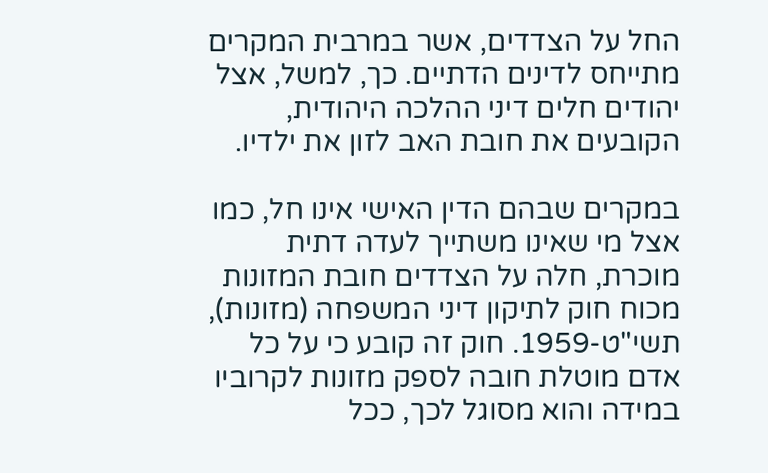החל על הצדדים, אשר במרבית המקרים מתייחס לדינים הדתיים. כך, למשל, אצל יהודים חלים דיני ההלכה היהודית, הקובעים את חובת האב לזון את ילדיו.

במקרים שבהם הדין האישי אינו חל, כמו אצל מי שאינו משתייך לעדה דתית מוכרת, חלה על הצדדים חובת המזונות מכוח חוק לתיקון דיני המשפחה (מזונות), תשי"ט-1959. חוק זה קובע כי על כל אדם מוטלת חובה לספק מזונות לקרוביו במידה והוא מסוגל לכך, ככל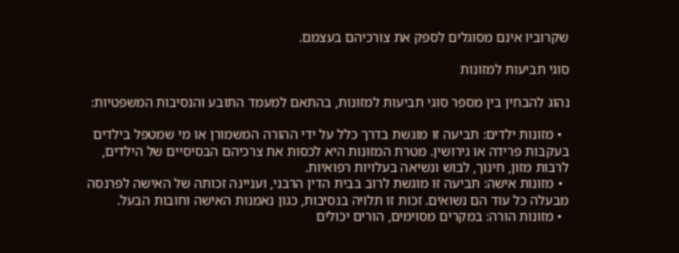שקרוביו אינם מסוגלים לספק את צורכיהם בעצמם.

סוגי תביעות למזונות

נהוג להבחין בין מספר סוגי תביעות למזונות, בהתאם למעמד התובע והנסיבות המשפטיות:

  • מזונות ילדים: תביעה זו מוגשת בדרך כלל על ידי ההורה המשמורן או מי שמטפל בילדים בעקבות פרידה או גירושין. מטרת המזונות היא לכסות את צרכיהם הבסיסיים של הילדים, לרבות מזון, חינוך, לבוש ונשיאה בעלויות רפואיות.
  • מזונות אישה: תביעה זו מוגשת לרוב בבית הדין הרבני, ועניינה זכותה של האישה לפרנסה מבעלה כל עוד הם נשואים. זכות זו תלויה בנסיבות, כגון נאמנות האישה וחובות הבעל.
  • מזונות הורה: במקרים מסוימים, הורים יכולים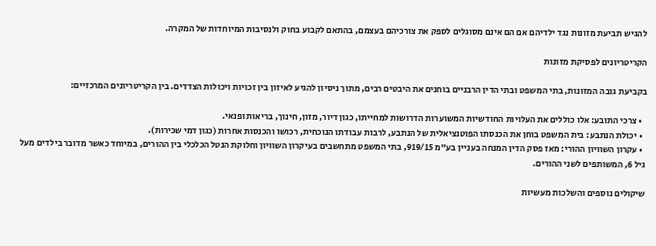להגיש תביעת מזונות נגד ילדיהם אם הם אינם מסוגלים לספק את צורכיהם בעצמם, בהתאם לקבוע בחוק ולנסיבות המיוחדות של המקרה.

הקריטריונים לפסיקת מזונות

בקביעת גובה המזונות, בתי המשפט ובתי הדין הרבניים בוחנים את היבטים רבים, מתוך ניסיון להגיע לאיזון בין זכויות ויכולות הצדדים. בין הקריטריונים המרכזיים:

  • צרכי התובע: אלו כוללים את העלויות החודשיות המשוערות הדרושות למחייתו, כגון דיור, מזון, חינוך, בריאות ופנאי.
  • יכולת הנתבע: בית המשפט בוחן את הכנסתו הפוטנציאלית של הנתבע, לרבות עבודתו הנוכחית, רכושו והכנסות אחרות (כגון דמי שכירות).
  • עקרון השוויון ההורי: מאז פסק הדין המנחה בעניין בע"מ 919/15, בתי המשפט מתחשבים בעיקרון השוויון וחלוקת הנטל הכלכלי בין ההורים, במיוחד כאשר מדובר בילדים מעל גיל 6, המשותפים לשני ההורים.

שיקולים נוספים והשלכות מעשיות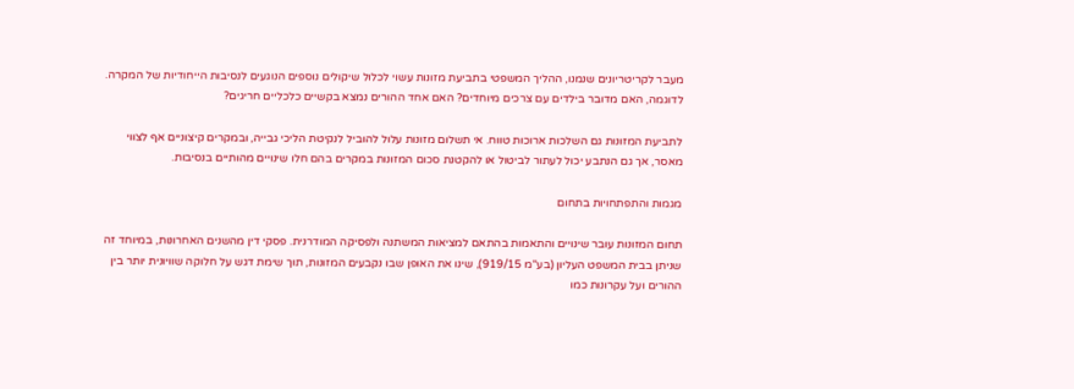מעבר לקריטריונים שנמנו, ההליך המשפטי בתביעת מזונות עשוי לכלול שיקולים נוספים הנוגעים לנסיבות הייחודיות של המקרה. לדוגמה, האם מדובר בילדים עם צרכים מיוחדים? האם אחד ההורים נמצא בקשיים כלכליים חריגים?

לתביעת המזונות גם השלכות ארוכות טווח. אי תשלום מזונות עלול להוביל לנקיטת הליכי גבייה, ובמקרים קיצוניים אף לצווי מאסר, אך גם הנתבע יכול לעתור לביטול או להקטנת סכום המזונות במקרים בהם חלו שינויים מהותיים בנסיבות.

מגמות והתפתחויות בתחום

תחום המזונות עובר שינויים והתאמות בהתאם למציאות המשתנה ולפסיקה המודרנית. פסקי דין מהשנים האחרונות, במיוחד זה שניתן בבית המשפט העליון (בע"מ 919/15), שינו את האופן שבו נקבעים המזונות, תוך שימת דגש על חלוקה שוויונית יותר בין ההורים ועל עקרונות כמו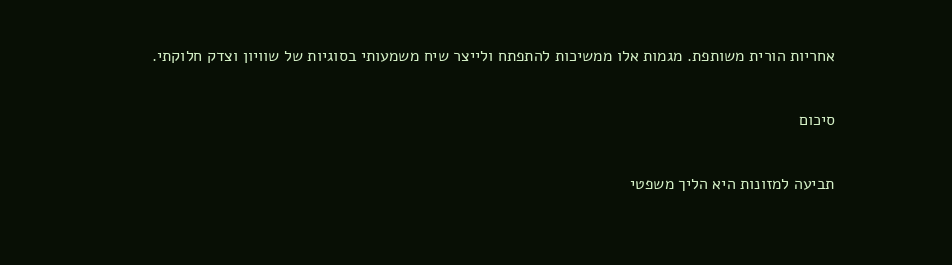אחריות הורית משותפת. מגמות אלו ממשיכות להתפתח ולייצר שיח משמעותי בסוגיות של שוויון וצדק חלוקתי.

סיכום

תביעה למזונות היא הליך משפטי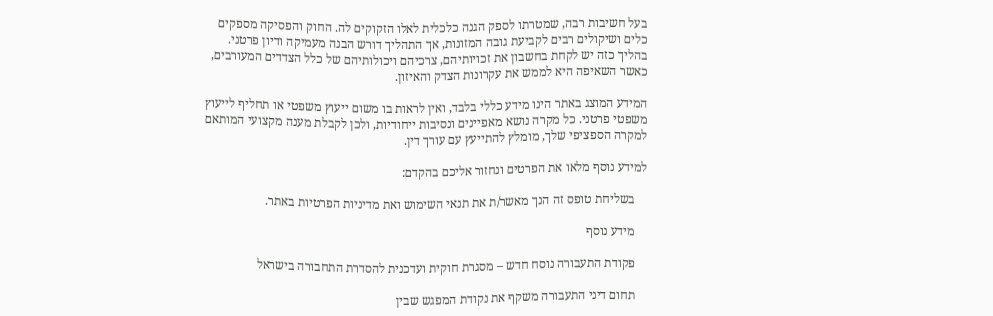בעל חשיבות רבה, שמטרתו לספק הגנה כלכלית לאלו הזקוקים לה. החוק והפסיקה מספקים כלים ושיקולים רבים לקביעת גובה המזונות, אך התהליך דורש הבנה מעמיקה ודיון פרטני. בהליך כזה יש לקחת בחשבון את זכויותיהם, צרכיהם ויכולותיהם של כלל הצדדים המעורבים, כאשר השאיפה היא לממש את עקרונות הצדק והאיזון.

המידע המוצג באתר הינו מידע כללי בלבד, ואין לראות בו משום ייעוץ משפטי או תחליף לייעוץ משפטי פרטני. כל מקרה נושא מאפיינים ונסיבות ייחודיות, ולכן לקבלת מענה מקצועי המותאם למקרה הספציפי שלך, מומלץ להתייעץ עם עורך דין.

למידע נוסף מלאו את הפרטים ונחזור אליכם בהקדם:

    בשליחת טופס זה הנך מאשר/ת את תנאי השימוש ואת מדיניות הפרטיות באתר.

    מידע נוסף

    פקודת התעבורה נוסח חדש – מסגרת חוקית ועדכנית להסדרת התחבורה בישראל

    תחום דיני התעבורה משקף את נקודת המפגש שבין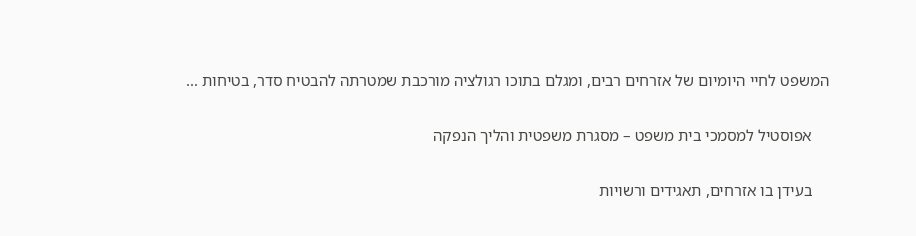המשפט לחיי היומיום של אזרחים רבים, ומגלם בתוכו רגולציה מורכבת שמטרתה להבטיח סדר, בטיחות ...

    אפוסטיל למסמכי בית משפט – מסגרת משפטית והליך הנפקה

    בעידן בו אזרחים, תאגידים ורשויות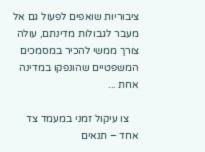ציבוריות שואפים לפעול גם אל מעבר לגבולות מדינתם, עולה צורך ממשי להכיר במסמכים המשפטיים שהונפקו במדינה אחת ...

    צו עיקול זמני במעמד צד אחד – תנאים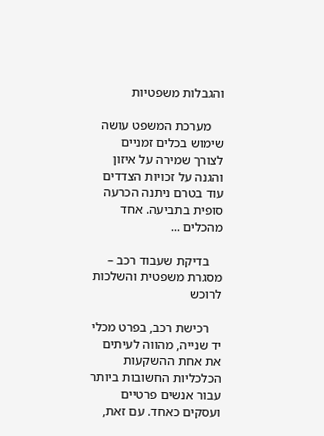והגבלות משפטיות

    מערכת המשפט עושה שימוש בכלים זמניים לצורך שמירה על איזון והגנה על זכויות הצדדים עוד בטרם ניתנה הכרעה סופית בתביעה. אחד מהכלים ...

    בדיקת שעבוד רכב – מסגרת משפטית והשלכות לרוכש

    רכישת רכב, בפרט מכלי יד שנייה, מהווה לעיתים את אחת ההשקעות הכלכליות החשובות ביותר עבור אנשים פרטיים ועסקים כאחד. עם זאת,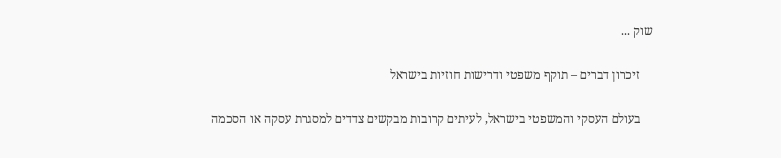שוק ...

    זיכרון דברים – תוקף משפטי ודרישות חוזיות בישראל

    בעולם העסקי והמשפטי בישראל, לעיתים קרובות מבקשים צדדים למסגרת עסקה או הסכמה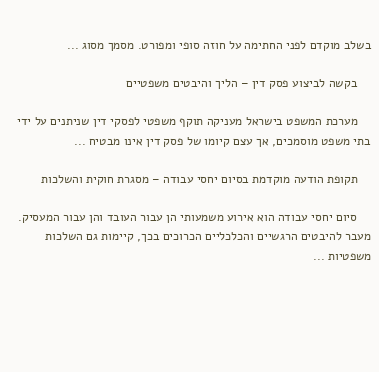בשלב מוקדם לפני החתימה על חוזה סופי ומפורט. מסמך מסוג ...

    בקשה לביצוע פסק דין – הליך והיבטים משפטיים

    מערכת המשפט בישראל מעניקה תוקף משפטי לפסקי דין שניתנים על ידי בתי משפט מוסמכים, אך עצם קיומו של פסק דין אינו מבטיח ...

    תקופת הודעה מוקדמת בסיום יחסי עבודה – מסגרת חוקית והשלכות

    סיום יחסי עבודה הוא אירוע משמעותי הן עבור העובד והן עבור המעסיק. מעבר להיבטים הרגשיים והכלכליים הכרוכים בכך, קיימות גם השלכות משפטיות ...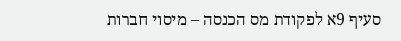סעיף 9א לפקודת מס הכנסה – מיסוי חברות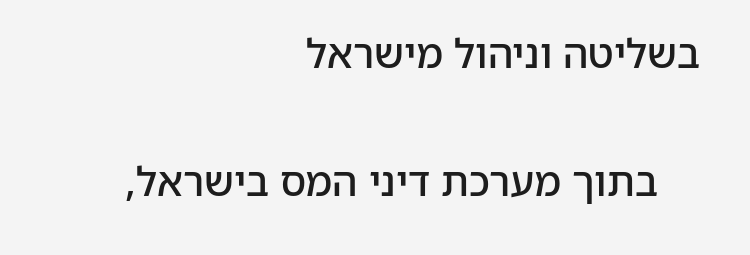בשליטה וניהול מישראל

    בתוך מערכת דיני המס בישראל,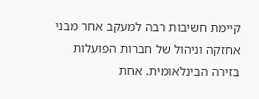קיימת חשיבות רבה למעקב אחר מבני אחזקה וניהול של חברות הפועלות בזירה הבינלאומית. אחת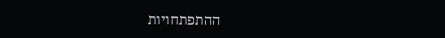ההתפתחויות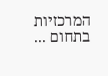המרכזיות בתחום ...